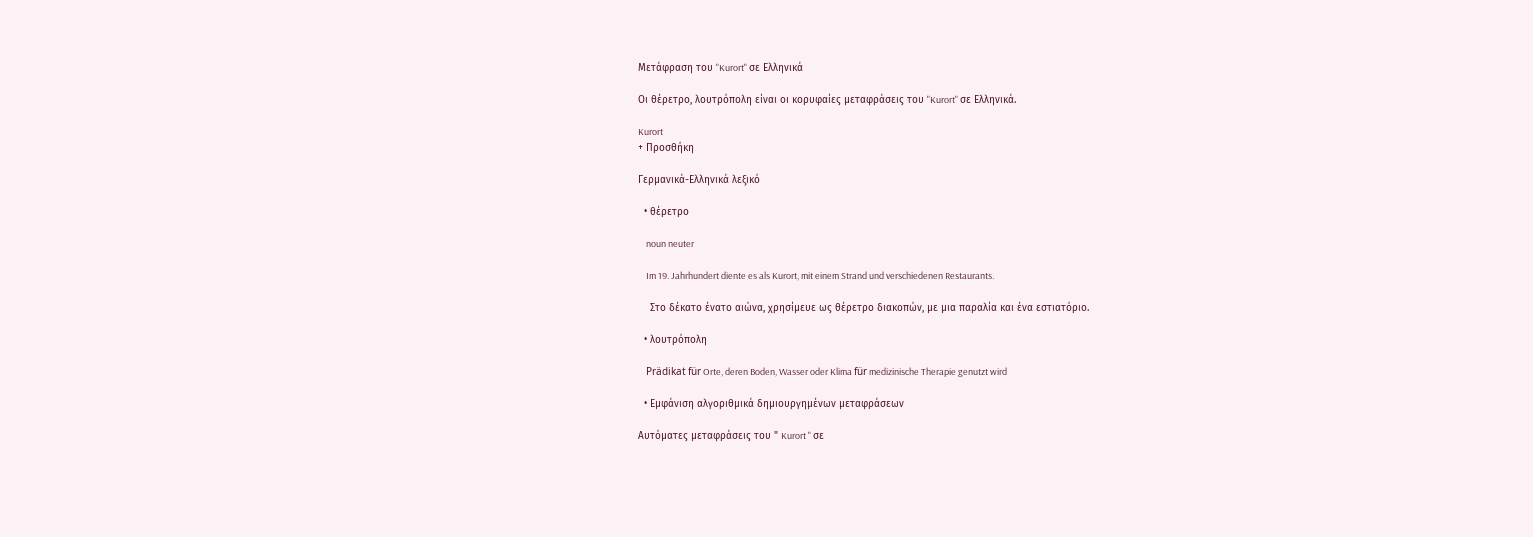Μετάφραση του "Kurort" σε Ελληνικά

Οι θέρετρο, λουτρόπολη είναι οι κορυφαίες μεταφράσεις του "Kurort" σε Ελληνικά.

Kurort
+ Προσθήκη

Γερμανικά-Ελληνικά λεξικό

  • θέρετρο

    noun neuter

    Im 19. Jahrhundert diente es als Kurort, mit einem Strand und verschiedenen Restaurants.

    Στο δέκατο ένατο αιώνα, χρησίμευε ως θέρετρο διακοπών, με μια παραλία και ένα εστιατόριο.

  • λουτρόπολη

    Prädikat für Orte, deren Boden, Wasser oder Klima für medizinische Therapie genutzt wird

  • Εμφάνιση αλγοριθμικά δημιουργημένων μεταφράσεων

Αυτόματες μεταφράσεις του " Kurort " σε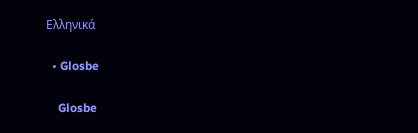Ελληνικά

  • Glosbe

    Glosbe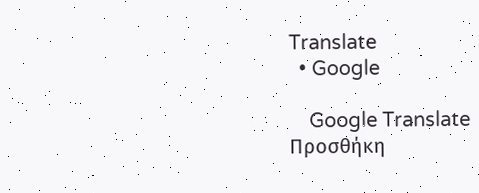Translate
  • Google

    Google Translate
Προσθήκη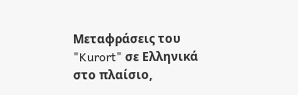Μεταφράσεις του "Kurort" σε Ελληνικά στο πλαίσιο,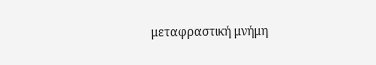μεταφραστική μνήμη